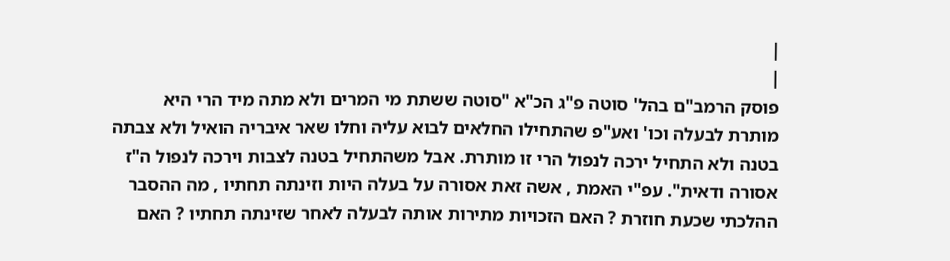|
|
פוסק הרמב"ם בהל' סוטה פ"ג הכ"א "סוטה ששתת מי המרים ולא מתה מיד הרי היא מותרת לבעלה וכו' ואע"פ שהתחילו החלאים לבוא עליה וחלו שאר איבריה הואיל ולא צבתה בטנה ולא התחיל ירכה לנפול הרי זו מותרת. אבל משהתחיל בטנה לצבות וירכה לנפול ה"ז אסורה ודאית". עפ"י האמת , אשה זאת אסורה על בעלה היות וזינתה תחתיו , מה ההסבר ההלכתי שכעת חוזרת ? האם הזכויות מתירות אותה לבעלה לאחר שזינתה תחתיו ? האם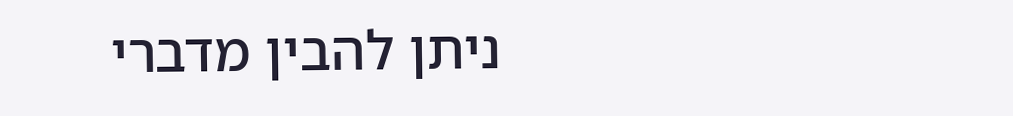ניתן להבין מדברי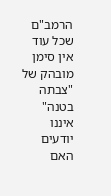הרמב"ם שכל עוד אין סימן מובהק של "צבתה בטנה" איננו יודעים האם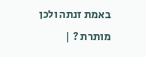באמת זנתה ולכן מותרת ? |